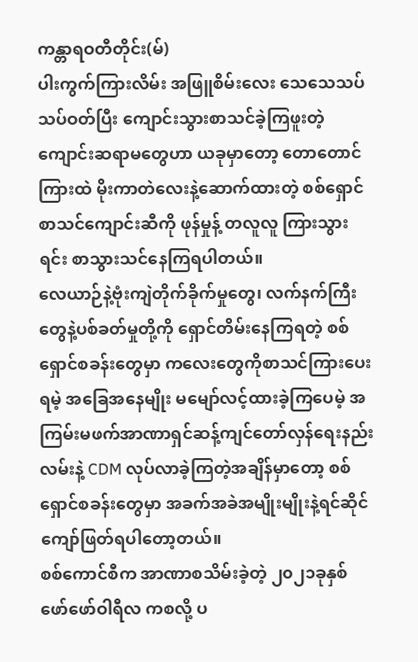ကန္တာရဝတီတိုင်း(မ်)
ပါးကွက်ကြားလိမ်း အဖြူစိမ်းလေး သေသေသပ်သပ်ဝတ်ပြီး ကျောင်းသွားစာသင်ခဲ့ကြဖူးတဲ့ ကျောင်းဆရာမတွေဟာ ယခုမှာတော့ တောတောင်ကြားထဲ မိုးကာတဲလေးနဲ့ဆောက်ထားတဲ့ စစ်ရှောင်စာသင်ကျောင်းဆီကို ဖုန်မှုန့် တလူလူ ကြားသွားရင်း စာသွားသင်နေကြရပါတယ်။
လေယာဉ်နဲ့ဗုံးကျဲတိုက်ခိုက်မှုတွေ၊ လက်နက်ကြီးတွေနဲ့ပစ်ခတ်မှုတို့ကို ရှောင်တိမ်းနေကြရတဲ့ စစ်ရှောင်စခန်းတွေမှာ ကလေးတွေကိုစာသင်ကြားပေးရမဲ့ အခြေအနေမျိုး မမျော်လင့်ထားခဲ့ကြပေမဲ့ အကြမ်းမဖက်အာဏာရှင်ဆန့်ကျင်တော်လှန်ရေးနည်းလမ်းနဲ့ CDM လုပ်လာခဲ့ကြတဲ့အချိန်မှာတော့ စစ်ရှောင်စခန်းတွေမှာ အခက်အခဲအမျိုးမျိုးနဲ့ရင်ဆိုင်ကျော်ဖြတ်ရပါတော့တယ်။
စစ်ကောင်စီက အာဏာစသိမ်းခဲ့တဲ့ ၂၀၂၁ခုနှစ် ဖော်ဖော်ဝါရီလ ကစလို့ ပ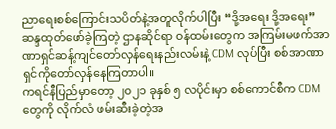ညာရေးစစ်ကြောင်းသပိတ်နဲ့အတူလိုက်ပါပြီး “ဒို့အရေး ဒို့အရေး” ဆန္ဒထုတ်ဖော်ခဲ့ကြတဲ့ ဌာနဆိုင်ရာ ဝန်ထမ်းတွေက အကြမ်းမဖက်အာဏာရှင်ဆန့်ကျင်တော်လှန်ရေးနည်းလမ်းနဲ့ CDM လုပ်ပြီး စစ်အာဏာရှင်ကိုတော်လှန်နေကြတာပါ။
ကရင်နီပြည်မှာတော့ ၂၀၂၁ ခုနှစ် ၅ လပိုင်းမှာ စစ်ကောင်စီက CDM တွေကို လိုက်လံ ဖမ်းဆီးခဲ့တဲ့အ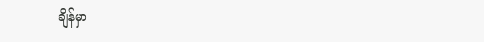ချိန်မှာ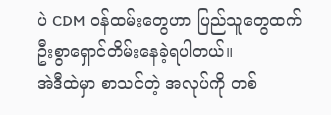ပဲ CDM ဝန်ထမ်းတွေဟာ ပြည်သူတွေထက်ဦးစွာရှောင်တိမ်းနေခဲ့ရပါတယ်။
အဲဒီထဲမှာ စာသင်တဲ့ အလုပ်ကို တစ်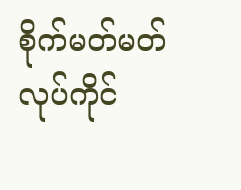စိုက်မတ်မတ်လုပ်ကိုင်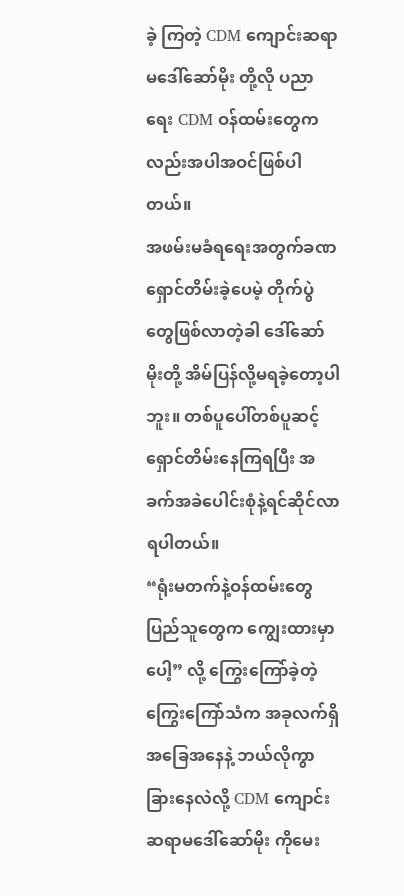ခဲ့ ကြတဲ့ CDM ကျောင်းဆရာမဒေါ်ဆော်မိုး တို့လို ပညာရေး CDM ဝန်ထမ်းတွေကလည်းအပါအဝင်ဖြစ်ပါတယ်။
အဖမ်းမခံရရေးအတွက်ခဏ ရှောင်တိမ်းခဲ့ပေမဲ့ တိုက်ပွဲတွေဖြစ်လာတဲ့ခါ ဒေါ်ဆော်မိုးတို့ အိမ်ပြန်လို့မရခဲ့တော့ပါဘူး။ တစ်ပူပေါ်တစ်ပူဆင့် ရှောင်တိမ်းနေကြရပြီး အခက်အခဲပေါင်းစုံနဲ့ရင်ဆိုင်လာရပါတယ်။
“ရုံးမတက်နဲ့ဝန်ထမ်းတွေ ပြည်သူတွေက ကျွေးထားမှာပေါ့” လို့ ကြွေးကြော်ခဲ့တဲ့ကြွေးကြော်သံက အခုလက်ရှိအခြေအနေနဲ့ ဘယ်လိုကွာခြားနေလဲလို့ CDM ကျောင်းဆရာမဒေါ်ဆော်မိုး ကိုမေး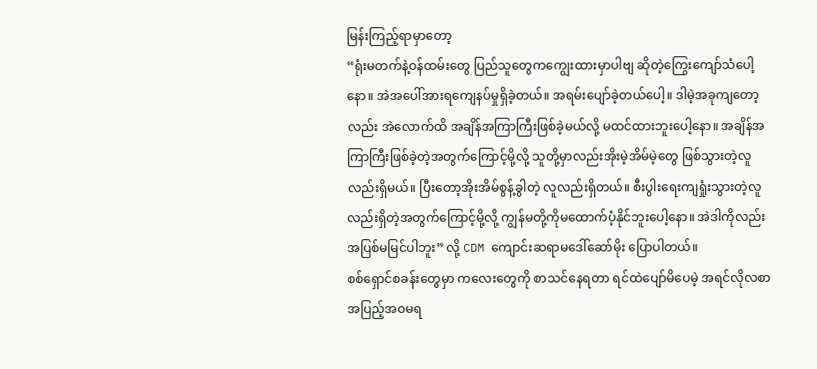မြန်းကြည့်ရာမှာတော့
“ရုံးမတက်နဲ့ဝန်ထမ်းတွေ ပြည်သူတွေကကျွေးထားမှာပါဗျ ဆိုတဲ့ကြွေးကျော်သံပေါ့နော။ အဲအပေါ်အားရကျေနပ်မှုရှိခဲ့တယ်။ အရမ်းပျော်ခဲ့တယ်ပေါ့။ ဒါမဲ့အခုကျတော့လည်း အဲလောက်ထိ အချိန်အကြာကြီးဖြစ်ခဲ့မယ်လို့ မထင်ထားဘူးပေါ့နော။ အချိန်အကြာကြီးဖြစ်ခဲ့တဲ့အတွက်ကြောင့်မို့လို့ သူတို့မှာလည်းအိုးမဲ့အိမ်မဲ့တွေ ဖြစ်သွားတဲ့လူလည်းရှိမယ်။ ပြီးတော့အိုးအိမ်စွန့်ခွါတဲ့ လူလည်းရှိတယ်။ စီးပွါးရေးကျရှုံးသွားတဲ့လူလည်းရှိတဲ့အတွက်ကြောင့်မို့လို့ ကျွန်မတို့ကိုမထောက်ပံ့နိုင်ဘူးပေါ့နော။ အဲဒါကိုလည်း အပြစ်မမြင်ပါဘူး” လို့ CDM ကျောင်းဆရာမဒေါ်ဆော်မိုး ပြောပါတယ်။
စစ်ရှောင်စခန်းတွေမှာ ကလေးတွေကို စာသင်နေရတာ ရင်ထဲပျော်မိပေမဲ့ အရင်လိုလစာအပြည့်အဝမရ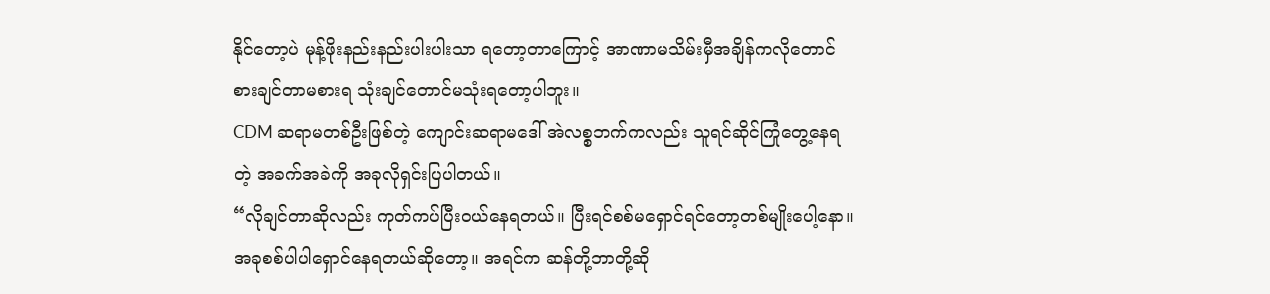နိုင်တော့ပဲ မုန့်ဖိုးနည်းနည်းပါးပါးသာ ရတော့တာကြောင့် အာဏာမသိမ်းမှီအချိန်ကလိုတောင် စားချင်တာမစားရ သုံးချင်တောင်မသုံးရတော့ပါဘူး။
CDM ဆရာမတစ်ဦးဖြစ်တဲ့ ကျောင်းဆရာမဒေါ် အဲလစ္စဘက်ကလည်း သူရင်ဆိုင်ကြုံတွေ့နေရတဲ့ အခက်အခဲကို အခုလိုရှင်းပြပါတယ်။
“လိုချင်တာဆိုလည်း ကုတ်ကပ်ပြီးဝယ်နေရတယ်။ ပြီးရင်စစ်မရှောင်ရင်တော့တစ်မျိုးပေါ့နော။ အခုစစ်ပါပါရှောင်နေရတယ်ဆိုတော့။ အရင်က ဆန်တို့ဘာတို့ဆို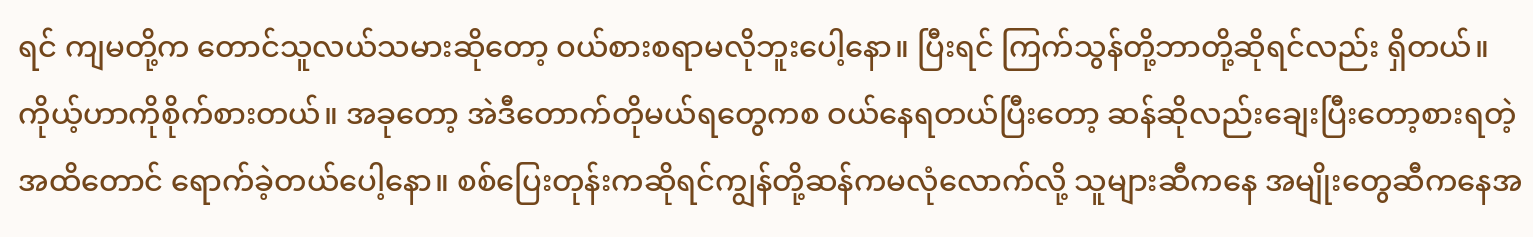ရင် ကျမတို့က တောင်သူလယ်သမားဆိုတော့ ဝယ်စားစရာမလိုဘူးပေါ့နော။ ပြီးရင် ကြက်သွန်တို့ဘာတို့ဆိုရင်လည်း ရှိတယ်။ ကိုယ့်ဟာကိုစိုက်စားတယ်။ အခုတော့ အဲဒီတောက်တိုမယ်ရတွေကစ ဝယ်နေရတယ်ပြီးတော့ ဆန်ဆိုလည်းချေးပြီးတော့စားရတဲ့အထိတောင် ရောက်ခဲ့တယ်ပေါ့နော။ စစ်ပြေးတုန်းကဆိုရင်ကျွန်တို့ဆန်ကမလုံလောက်လို့ သူများဆီကနေ အမျိုးတွေဆီကနေအ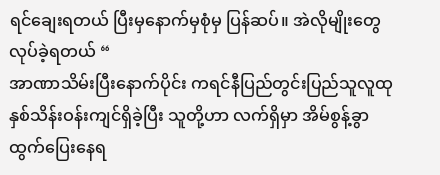ရင်ချေးရတယ် ပြီးမှနောက်မှစုံမှ ပြန်ဆပ်။ အဲလိုမျိုးတွေလုပ်ခဲ့ရတယ် “
အာဏာသိမ်းပြီးနောက်ပိုင်း ကရင်နီပြည်တွင်းပြည်သူလူထု နှစ်သိန်းဝန်းကျင်ရှိခဲ့ပြီး သူတို့ဟာ လက်ရှိမှာ အိမ်စွန့်ခွာထွက်ပြေးနေရ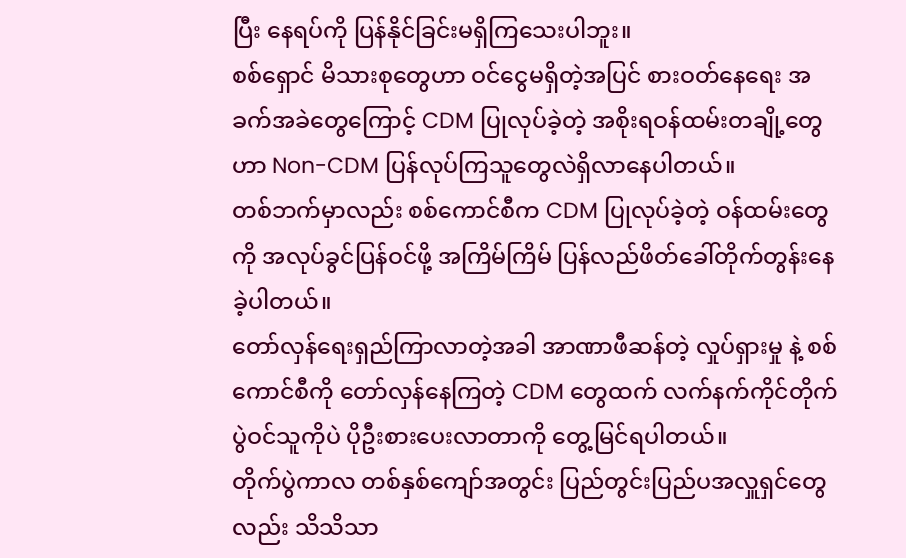ပြီး နေရပ်ကို ပြန်နိုင်ခြင်းမရှိကြသေးပါဘူး။
စစ်ရှောင် မိသားစုတွေဟာ ဝင်ငွေမရှိတဲ့အပြင် စားဝတ်နေရေး အခက်အခဲတွေကြောင့် CDM ပြုလုပ်ခဲ့တဲ့ အစိုးရဝန်ထမ်းတချို့တွေဟာ Non-CDM ပြန်လုပ်ကြသူတွေလဲရှိလာနေပါတယ်။
တစ်ဘက်မှာလည်း စစ်ကောင်စီက CDM ပြုလုပ်ခဲ့တဲ့ ဝန်ထမ်းတွေကို အလုပ်ခွင်ပြန်ဝင်ဖို့ အကြိမ်ကြိမ် ပြန်လည်ဖိတ်ခေါ်တိုက်တွန်းနေခဲ့ပါတယ်။
တော်လှန်ရေးရှည်ကြာလာတဲ့အခါ အာဏာဖီဆန်တဲ့ လှုပ်ရှားမှု နဲ့ စစ်ကောင်စီကို တော်လှန်နေကြတဲ့ CDM တွေထက် လက်နက်ကိုင်တိုက်ပွဲဝင်သူကိုပဲ ပိုဦးစားပေးလာတာကို တွေ့မြင်ရပါတယ်။
တိုက်ပွဲကာလ တစ်နှစ်ကျော်အတွင်း ပြည်တွင်းပြည်ပအလှူရှင်တွေလည်း သိသိသာ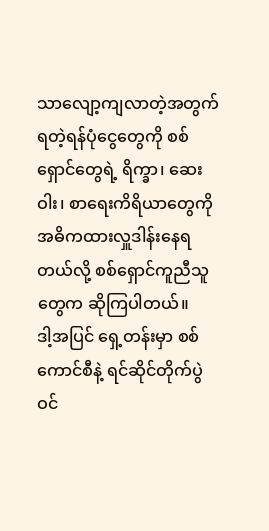သာလျော့ကျလာတဲ့အတွက် ရတဲ့ရန်ပုံငွေတွေကို စစ်ရှောင်တွေရဲ့ ရိက္ခာ၊ ဆေးဝါး၊ စာရေးကိရိယာတွေကို အဓိကထားလှူဒါန်းနေရတယ်လို့ စစ်ရှောင်ကူညီသူတွေက ဆိုကြပါတယ်။
ဒါ့အပြင် ရှေ့တန်းမှာ စစ်ကောင်စီနဲ့ ရင်ဆိုင်တိုက်ပွဲဝင်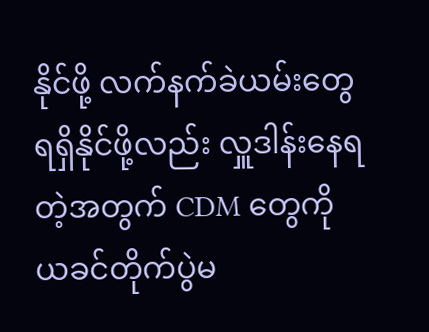နိုင်ဖို့ လက်နက်ခဲယမ်းတွေ ရရှိနိုင်ဖို့လည်း လှူဒါန်းနေရတဲ့အတွက် CDM တွေကို ယခင်တိုက်ပွဲမ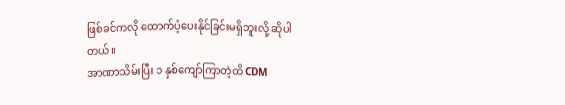ဖြစ်ခင်ကလို ထောက်ပံ့ပေးနိုင်ခြင်းမရှိဘူးလို့ ဆိုပါတယ်။
အာဏာသိမ်းပြီး ၁ နှစ်ကျော်ကြာတဲ့ထိ CDM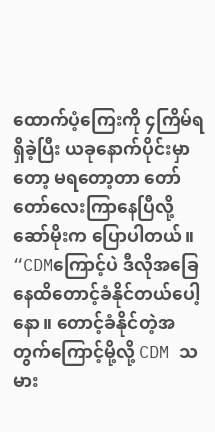ထောက်ပံ့ကြေးကို ၄ကြိမ်ရရှိခဲ့ပြီး ယခုနောက်ပိုင်းမှာတော့ မရတော့တာ တော်တော်လေးကြာနေပြီလို့ ဆော်မိုးက ပြောပါတယ်။
“CDMကြောင့်ပဲ ဒီလိုအခြေနေထိတောင့်ခံနိုင်တယ်ပေါ့နော။ တောင့်ခံနိုင်တဲ့အတွက်ကြောင့်မို့လို့ CDM သမား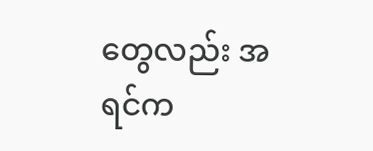တွေလည်း အရင်က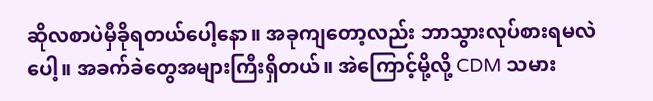ဆိုလစာပဲမှီခိုရတယ်ပေါ့နော။ အခုကျတော့လည်း ဘာသွားလုပ်စားရမလဲပေါ့။ အခက်ခဲတွေအများကြီးရှိတယ်။ အဲကြောင့်မို့လို့ CDM သမား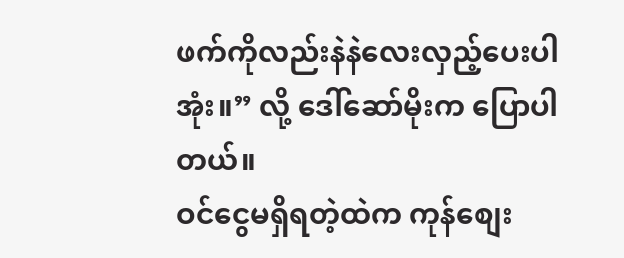ဖက်ကိုလည်းနဲနဲလေးလှည့်ပေးပါအုံး။” လို့ ဒေါ်ဆော်မိုးက ပြောပါတယ်။
ဝင်ငွေမရှိရတဲ့ထဲက ကုန်စျေး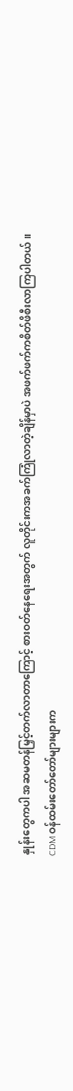နှုန်းတွေကပါ အဆမတန်မြှင့်တက်လာတာကြောင့် စားဝတ်နေရေးအတွက် လူတိုင်းကအခက်ကြုံလာတဲ့ချိန်မှာပဲ အဖက်ဖက်ကစိတ်ဖိစီးလာကြပါတယ်။
CDM ဝန်ထမ်းတော်တော်များများက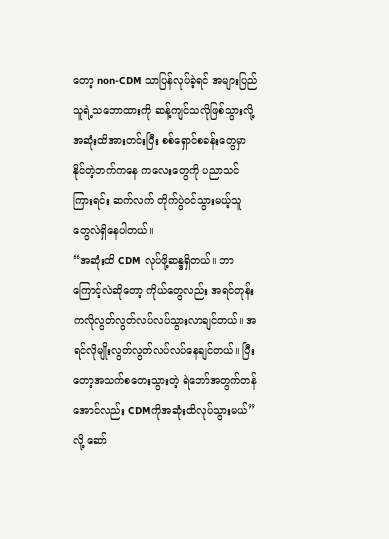တော့ non-CDM သာပြန်လုပ်ခဲ့ရင် အများပြည်သူရဲ့သဘောထားကို ဆန့်ကျင်သလိုဖြစ်သွားလို့ အဆုံးထိအားတင်းပြီး စစ်ရှောင်စခန်းတွေမှာ နိုင်တဲ့ဘက်ကနေ ကလေးတွေကို ပညာသင်ကြားရင်း ဆက်လက် တိုက်ပွဲဝင်သွားမယ့်သူတွေလဲရှိနေပါတယ်။
“အဆုံးထိ CDM လုပ်ဖို့ဆန္ဒရှိတယ်။ ဘာကြောင့်လဲဆိုတော့ ကိုယ်တွေလည်း အရင်တုန်းကလိုလွတ်လွတ်လပ်လပ်သွားလာချင်တယ်။ အရင်လိုမျိုးလွတ်လွတ်လပ်လပ်နေချင်တယ်။ ပြီးတော့အသက်စတေးသွားတဲ့ ရဲဘော်အတွက်တန်အောင်လည်း CDMကိုအဆုံးထိလုပ်သွားမယ်” လို့ ဆော်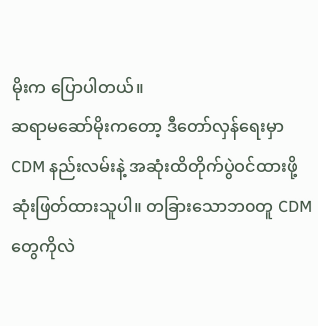မိုးက ပြောပါတယ်။
ဆရာမဆော်မိုးကတော့ ဒီတော်လှန်ရေးမှာ CDM နည်းလမ်းနဲ့ အဆုံးထိတိုက်ပွဲဝင်ထားဖို့ဆုံးဖြတ်ထားသူပါ။ တခြားသောဘ၀တူ CDM တွေကိုလဲ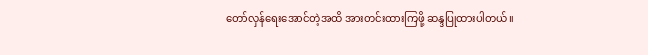တော်လှန်ရေးအောင်တဲ့အထိ အားတင်းထားကြဖို့ ဆန္ဒပြုထားပါတယ်။